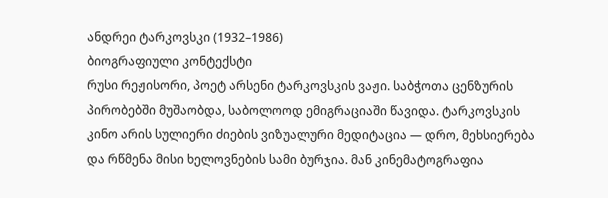ანდრეი ტარკოვსკი (1932–1986)
ბიოგრაფიული კონტექსტი
რუსი რეჟისორი, პოეტ არსენი ტარკოვსკის ვაჟი. საბჭოთა ცენზურის პირობებში მუშაობდა, საბოლოოდ ემიგრაციაში წავიდა. ტარკოვსკის კინო არის სულიერი ძიების ვიზუალური მედიტაცია — დრო, მეხსიერება და რწმენა მისი ხელოვნების სამი ბურჯია. მან კინემატოგრაფია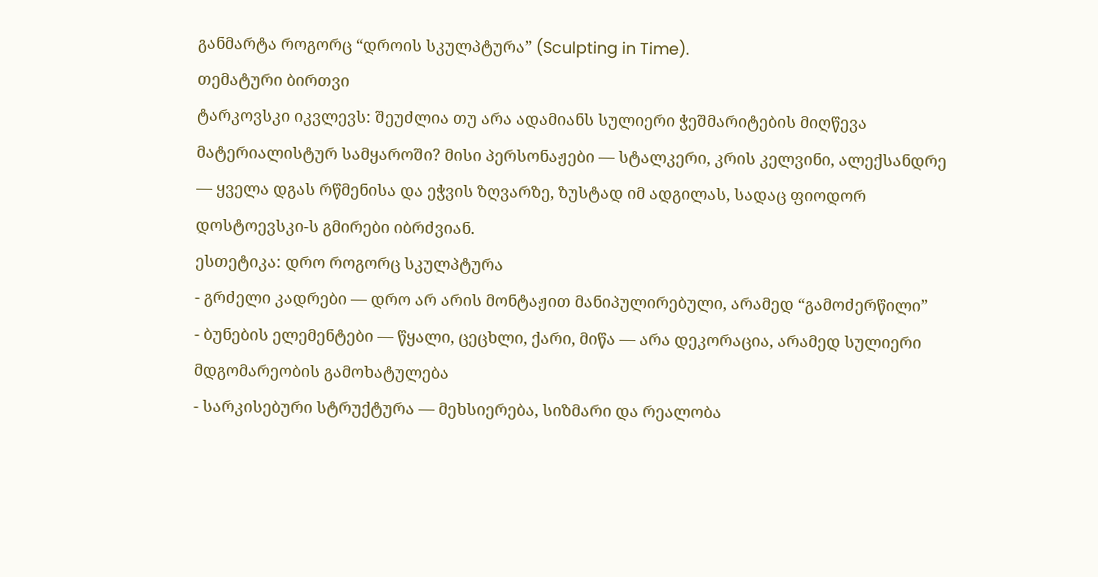განმარტა როგორც “დროის სკულპტურა” (Sculpting in Time).
თემატური ბირთვი
ტარკოვსკი იკვლევს: შეუძლია თუ არა ადამიანს სულიერი ჭეშმარიტების მიღწევა მატერიალისტურ სამყაროში? მისი პერსონაჟები — სტალკერი, კრის კელვინი, ალექსანდრე — ყველა დგას რწმენისა და ეჭვის ზღვარზე, ზუსტად იმ ადგილას, სადაც ფიოდორ დოსტოევსკი-ს გმირები იბრძვიან.
ესთეტიკა: დრო როგორც სკულპტურა
- გრძელი კადრები — დრო არ არის მონტაჟით მანიპულირებული, არამედ “გამოძერწილი”
- ბუნების ელემენტები — წყალი, ცეცხლი, ქარი, მიწა — არა დეკორაცია, არამედ სულიერი მდგომარეობის გამოხატულება
- სარკისებური სტრუქტურა — მეხსიერება, სიზმარი და რეალობა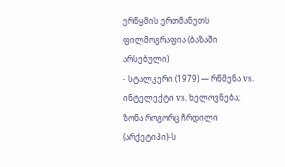ერწყმის ერთმანეთს
ფილმოგრაფია (ბაზაში არსებული)
- სტალკერი (1979) — რწმენა vs. ინტელექტი vs. ხელოვნება; ზონა როგორც ჩრდილი (არქეტიპი)-ს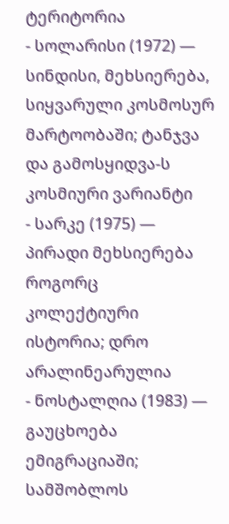ტერიტორია
- სოლარისი (1972) — სინდისი, მეხსიერება, სიყვარული კოსმოსურ მარტოობაში; ტანჯვა და გამოსყიდვა-ს კოსმიური ვარიანტი
- სარკე (1975) — პირადი მეხსიერება როგორც კოლექტიური ისტორია; დრო არალინეარულია
- ნოსტალღია (1983) — გაუცხოება ემიგრაციაში; სამშობლოს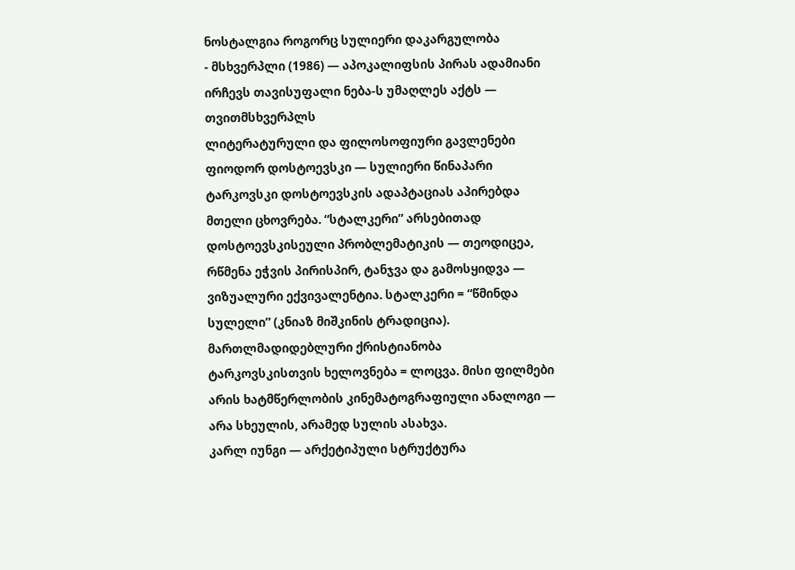ნოსტალგია როგორც სულიერი დაკარგულობა
- მსხვერპლი (1986) — აპოკალიფსის პირას ადამიანი ირჩევს თავისუფალი ნება-ს უმაღლეს აქტს — თვითმსხვერპლს
ლიტერატურული და ფილოსოფიური გავლენები
ფიოდორ დოსტოევსკი — სულიერი წინაპარი
ტარკოვსკი დოსტოევსკის ადაპტაციას აპირებდა მთელი ცხოვრება. “სტალკერი” არსებითად დოსტოევსკისეული პრობლემატიკის — თეოდიცეა, რწმენა ეჭვის პირისპირ, ტანჯვა და გამოსყიდვა — ვიზუალური ექვივალენტია. სტალკერი = “წმინდა სულელი” (კნიაზ მიშკინის ტრადიცია).
მართლმადიდებლური ქრისტიანობა
ტარკოვსკისთვის ხელოვნება = ლოცვა. მისი ფილმები არის ხატმწერლობის კინემატოგრაფიული ანალოგი — არა სხეულის, არამედ სულის ასახვა.
კარლ იუნგი — არქეტიპული სტრუქტურა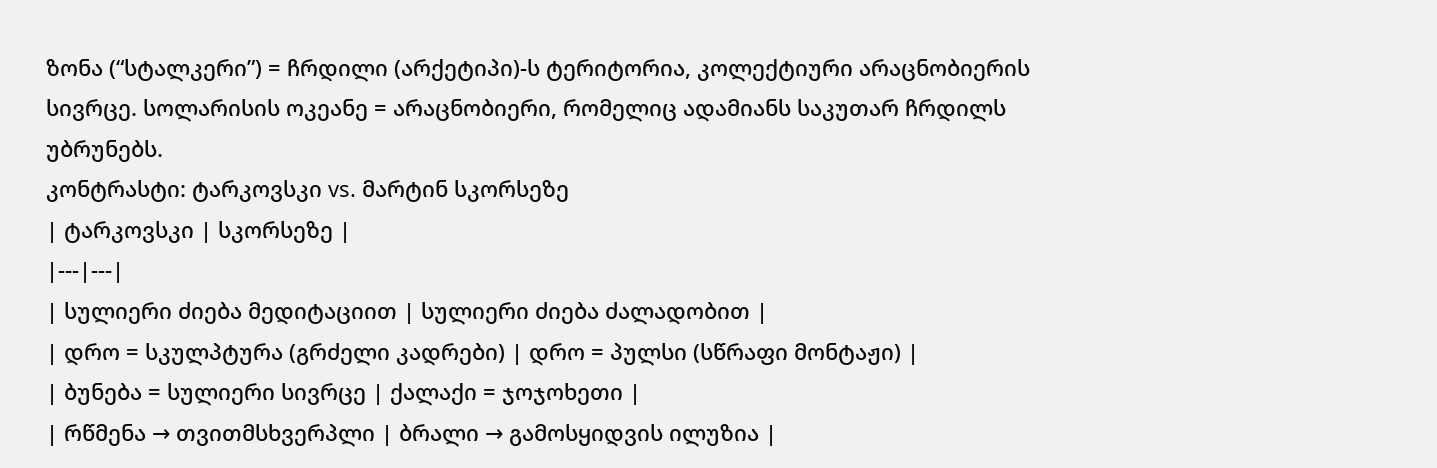ზონა (“სტალკერი”) = ჩრდილი (არქეტიპი)-ს ტერიტორია, კოლექტიური არაცნობიერის სივრცე. სოლარისის ოკეანე = არაცნობიერი, რომელიც ადამიანს საკუთარ ჩრდილს უბრუნებს.
კონტრასტი: ტარკოვსკი vs. მარტინ სკორსეზე
| ტარკოვსკი | სკორსეზე |
|---|---|
| სულიერი ძიება მედიტაციით | სულიერი ძიება ძალადობით |
| დრო = სკულპტურა (გრძელი კადრები) | დრო = პულსი (სწრაფი მონტაჟი) |
| ბუნება = სულიერი სივრცე | ქალაქი = ჯოჯოხეთი |
| რწმენა → თვითმსხვერპლი | ბრალი → გამოსყიდვის ილუზია |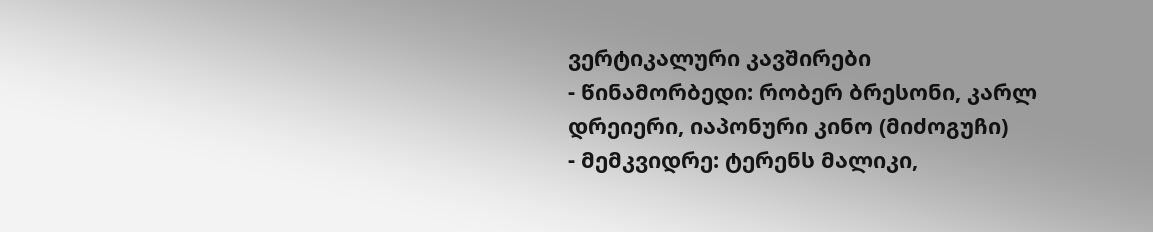ვერტიკალური კავშირები
- წინამორბედი: რობერ ბრესონი, კარლ დრეიერი, იაპონური კინო (მიძოგუჩი)
- მემკვიდრე: ტერენს მალიკი,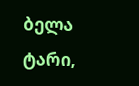ბელა ტარი,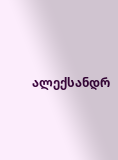ალექსანდრ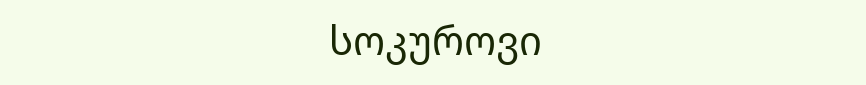სოკუროვი